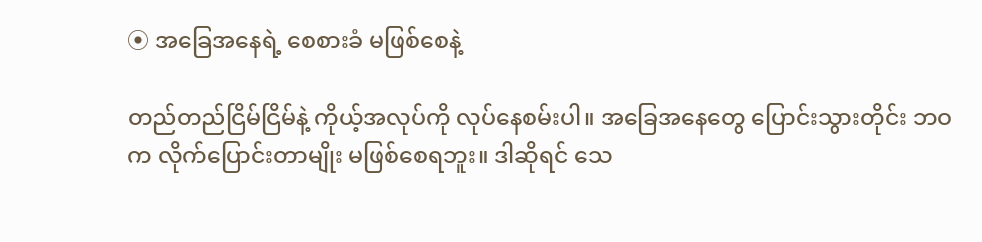⦿ အခြေအနေရဲ့ စေစားခံ မဖြစ်စေနဲ့

တည်တည်ငြိမ်ငြိမ်နဲ့ ကိုယ့်အလုပ်ကို လုပ်နေစမ်းပါ။ အခြေအနေတွေ ပြောင်းသွားတိုင်း ဘဝက လိုက်ပြောင်းတာမျိုး မဖြစ်စေရဘူး။ ဒါဆိုရင် သေ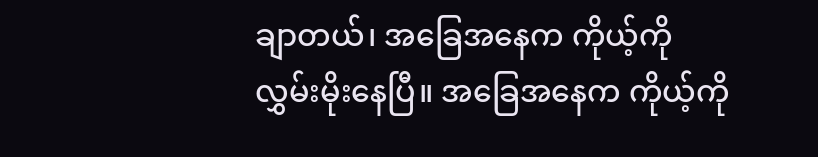ချာတယ်၊ အခြေအနေက ကိုယ့်ကို လွှမ်းမိုးနေပြီ။ အခြေအနေက ကိုယ့်ကို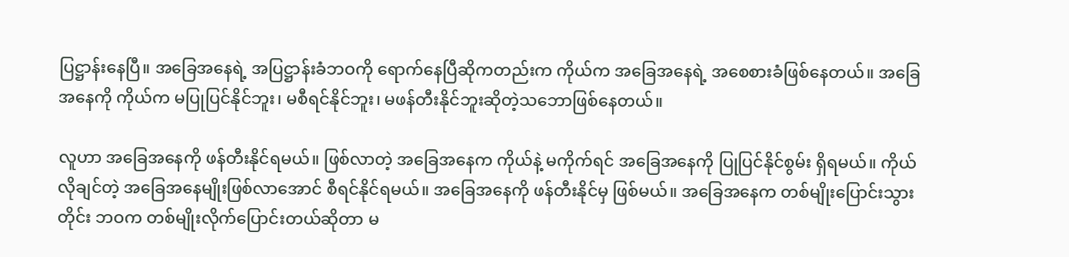ပြဋ္ဌာန်းနေပြီ။ အခြေအနေရဲ့ အပြဋ္ဌာန်းခံဘဝကို ရောက်နေပြီဆိုကတည်းက ကိုယ်က အခြေအနေရဲ့ အစေစားခံဖြစ်နေတယ်။ အခြေအနေကို ကိုယ်က မပြုပြင်နိုင်ဘူး၊ မစီရင်နိုင်ဘူး၊ မဖန်တီးနိုင်ဘူးဆိုတဲ့သဘောဖြစ်နေတယ်။

လူဟာ အခြေအနေကို ဖန်တီးနိုင်ရမယ်။ ဖြစ်လာတဲ့ အခြေအနေက ကိုယ်နဲ့ မကိုက်ရင် အခြေအနေကို ပြုပြင်နိုင်စွမ်း ရှိရမယ်။ ကိုယ်လိုချင်တဲ့ အခြေအနေမျိုးဖြစ်လာအောင် စီရင်နိုင်ရမယ်။ အခြေအနေကို ဖန်တီးနိုင်မှ ဖြစ်မယ်။ အခြေအနေက တစ်မျိုးပြောင်းသွားတိုင်း ဘဝက တစ်မျိုးလိုက်ပြောင်းတယ်ဆိုတာ မ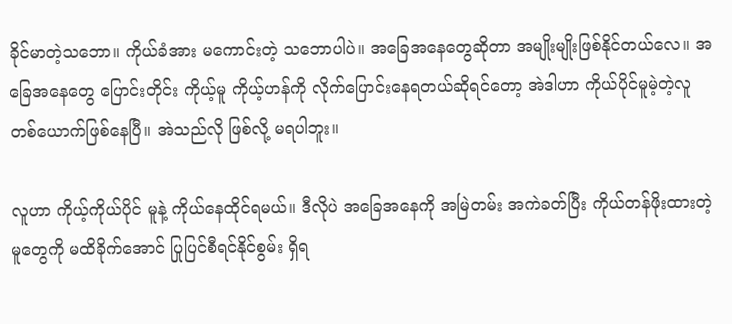ခိုင်မာတဲ့သဘော။ ကိုယ်ခံအား မကောင်းတဲ့ သဘောပါပဲ။ အခြေအနေတွေဆိုတာ အမျိုးမျိုးဖြစ်နိုင်တယ်လေ။ အခြေအနေတွေ ပြောင်းတိုင်း ကိုယ့်မူ ကိုယ့်ဟန်ကို လိုက်ပြောင်းနေရတယ်ဆိုရင်တော့ အဲဒါဟာ ကိုယ်ပိုင်မူမဲ့တဲ့လူ တစ်ယောက်ဖြစ်နေပြီ။ အဲသည်လို ဖြစ်လို့ မရပါဘူး။

လူဟာ ကိုယ့်ကိုယ်ပိုင် မူနဲ့ ကိုယ်နေထိုင်ရမယ်။ ဒီလိုပဲ အခြေအနေကို အမြဲတမ်း အကဲခတ်ပြီး ကိုယ်တန်ဖိုးထားတဲ့မူတွေကို မထိခိုက်အောင် ပြုပြင်စီရင်နိုင်စွမ်း ရှိရ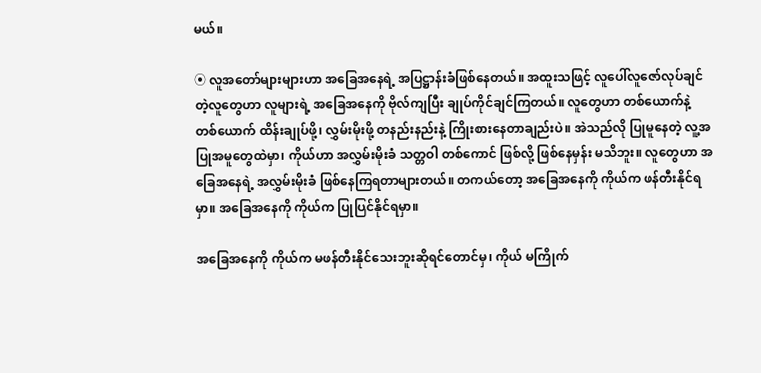မယ်။

⦿ လူအတော်များများဟာ အခြေအနေရဲ့ အပြဋ္ဌာန်းခံဖြစ်နေတယ်။ အထူးသဖြင့် လူပေါ်လူဇော်လုပ်ချင်တဲ့လူတွေဟာ လူများရဲ့ အခြေအနေကို ဗိုလ်ကျပြီး ချုပ်ကိုင်ချင်ကြတယ်။ လူတွေဟာ တစ်ယောက်နဲ့ တစ်ယောက် ထိန်းချုပ်ဖို့၊ လွှမ်းမိုးဖို့ တနည်းနည်းနဲ့ ကြိုးစားနေတာချည်းပဲ။ အဲသည်လို ပြုမူနေတဲ့ လူ့အပြုအမူတွေထဲမှာ၊ ကိုယ်ဟာ အလွှမ်းမိုးခံ သတ္တဝါ တစ်ကောင် ဖြစ်လို့ ဖြစ်နေမှန်း မသိဘူး။ လူတွေဟာ အခြေအနေရဲ့ အလွှမ်းမိုးခံ ဖြစ်နေကြရတာများတယ်။ တကယ်တော့ အခြေအနေကို ကိုယ်က ဖန်တီးနိုင်ရမှာ။ အခြေအနေကို ကိုယ်က ပြုပြင်နိုင်ရမှာ။

အခြေအနေကို ကိုယ်က မဖန်တီးနိုင်သေးဘူးဆိုရင်တောင်မှ၊ ကိုယ် မကြိုက်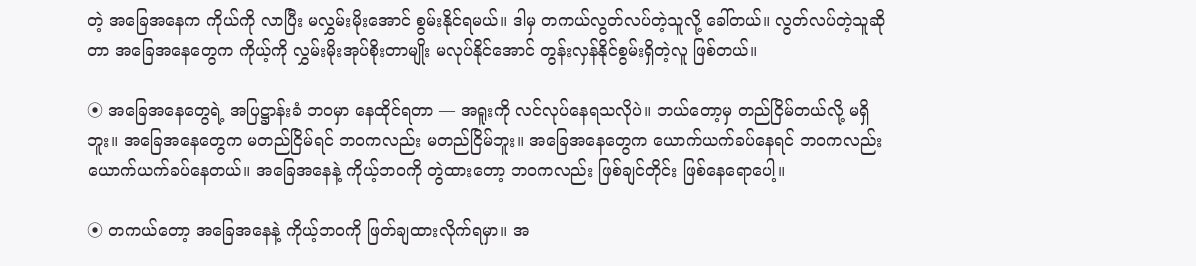တဲ့ အခြေအနေက ကိုယ်ကို လာပြီး မလွှမ်းမိုးအောင် စွမ်းနိုင်ရမယ်။ ဒါမှ တကယ်လွတ်လပ်တဲ့သူလို့ ခေါ်တယ်။ လွတ်လပ်တဲ့သူဆိုတာ အခြေအနေတွေက ကိုယ့်ကို လွှမ်းမိုးအုပ်စိုးတာမျိုး မလုပ်နိုင်အောင် တွန်းလှန်နိုင်စွမ်းရှိတဲ့လူ ဖြစ်တယ်။

⦿ အခြေအနေတွေရဲ့ အပြဋ္ဌာန်းခံ ဘဝမှာ နေထိုင်ရတာ — အရူးကို လင်လုပ်နေရသလိုပဲ။ ဘယ်တော့မှ တည်ငြိမ်တယ်လို့ မရှိဘူး။ အခြေအနေတွေက မတည်ငြိမ်ရင် ဘဝကလည်း မတည်ငြိမ်ဘူး။ အခြေအနေတွေက ယောက်ယက်ခပ်နေရင် ဘဝကလည်း ယောက်ယက်ခပ်နေတယ်။ အခြေအနေနဲ့ ကိုယ့်ဘဝကို တွဲထားတော့ ဘဝကလည်း ဖြစ်ချင်တိုင်း ဖြစ်နေရောပေါ့။

⦿ တကယ်တော့ အခြေအနေနဲ့ ကိုယ့်ဘဝကို ဖြတ်ချထားလိုက်ရမှာ။ အ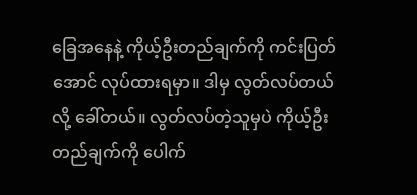ခြေအနေနဲ့ ကိုယ့်ဦးတည်ချက်ကို ကင်းပြတ်အောင် လုပ်ထားရမှာ။ ဒါမှ လွတ်လပ်တယ်လို့ ခေါ်တယ်။ လွတ်လပ်တဲ့သူမှပဲ ကိုယ့်ဦးတည်ချက်ကို ပေါက်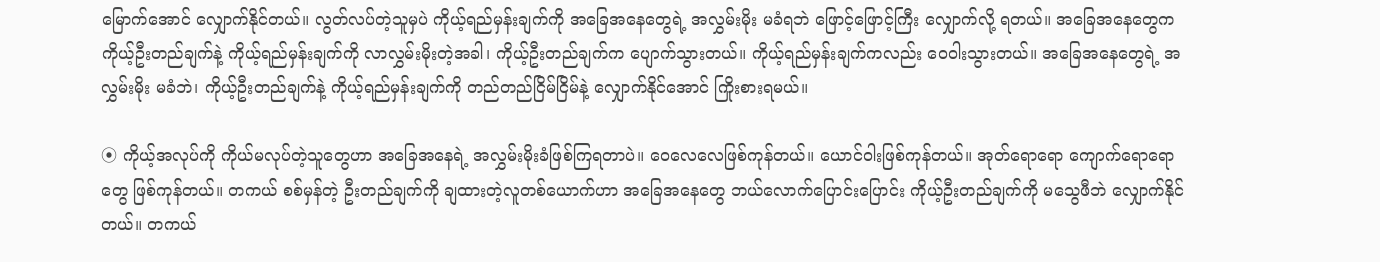မြောက်အောင် လျှောက်နိုင်တယ်။ လွတ်လပ်တဲ့သူမှပဲ ကိုယ့်ရည်မှန်းချက်ကို အခြေအနေတွေရဲ့ အလွှမ်းမိုး မခံရဘဲ ဖြောင့်ဖြောင့်ကြီး လျှောက်လို့ ရတယ်။ အခြေအနေတွေက ကိုယ့်ဦးတည်ချက်နဲ့ ကိုယ့်ရည်မှန်းချက်ကို လာလွှမ်းမိုးတဲ့အခါ၊ ကိုယ့်ဦးတည်ချက်က ပျောက်သွားတယ်။ ကိုယ့်ရည်မှန်းချက်ကလည်း ဝေဝါးသွားတယ်။ အခြေအနေတွေရဲ့ အလွှမ်းမိုး မခံဘဲ၊ ကိုယ့်ဦးတည်ချက်နဲ့ ကိုယ့်ရည်မှန်းချက်ကို တည်တည်ငြိမ်ငြိမ်နဲ့ လျှောက်နိုင်အောင် ကြိုးစားရမယ်။

⦿ ကိုယ့်အလုပ်ကို ကိုယ်မလုပ်တဲ့သူတွေဟာ အခြေအနေရဲ့ အလွှမ်းမိုးခံဖြစ်ကြရတာပဲ။ ဝေလေလေဖြစ်ကုန်တယ်။ ယောင်ဝါးဖြစ်ကုန်တယ်။ အုတ်ရောရော ကျောက်ရောရောတွေ ဖြစ်ကုန်တယ်။ တကယ် စစ်မှန်တဲ့ ဦးတည်ချက်ကို ချထားတဲ့လူတစ်ယောက်ဟာ အခြေအနေတွေ ဘယ်လောက်ပြောင်းပြောင်း ကိုယ့်ဦးတည်ချက်ကို မသွေဖီဘဲ လျှောက်နိုင်တယ်။ တကယ်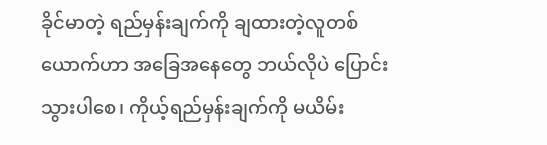ခိုင်မာတဲ့ ရည်မှန်းချက်ကို ချထားတဲ့လူတစ်ယောက်ဟာ အခြေအနေတွေ ဘယ်လိုပဲ ပြောင်းသွားပါစေ၊ ကိုယ့်ရည်မှန်းချက်ကို မယိမ်း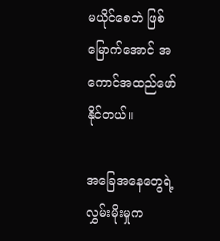မယိုင်စေဘဲ ဖြစ်မြောက်အောင် အကောင်အထည်ဖော်နိုင်တယ်။

အခြေအနေတွေရဲ့ လွှမ်းမိုးမှုက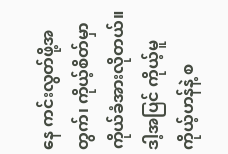နေ ကင်းလွတ်ဖို့အတွက်၊ ကိုယ့်စိတ်မှာ ကိုယ်ခံအားလိုတယ်။ ဒါ့အပြင် ကိုယ့်မူ ကိုယ့်ဟန်နဲ့ စ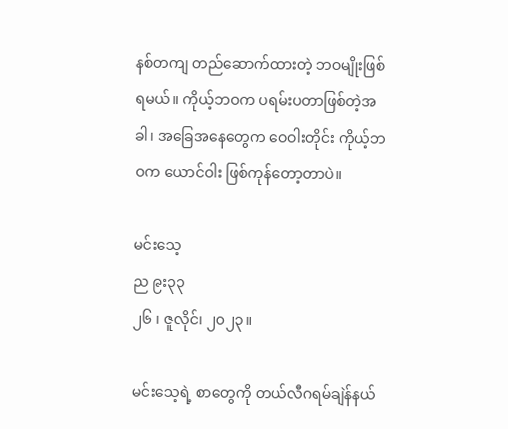နစ်တကျ တည်ဆောက်ထားတဲ့ ဘဝမျိုးဖြစ်ရမယ်။ ကိုယ့်ဘဝက ပရမ်းပတာဖြစ်တဲ့အခါ၊ အခြေအနေတွေက ဝေဝါးတိုင်း ကိုယ့်ဘဝက ယောင်ဝါး ဖြစ်ကုန်တော့တာပဲ။

မင်းသေ့
ည ၉း၃၃
၂၆ ၊ ဇူလိုင်၊ ၂၀၂၃။

မင်းသေ့ရဲ့ စာတွေကို တယ်လီဂရမ်ချဲန်နယ်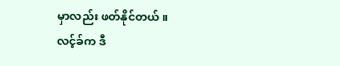မှာလည်း ဖတ်နိုင်တယ်။
လင့်ခ်က ဒီ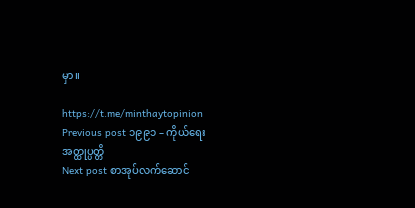မှာ။

https://t.me/minthaytopinion
Previous post ၁၉၉၁ – ကိုယ်ရေးအတ္ထုပ္ပတ္တိ
Next post စာအုပ်လက်ဆောင်